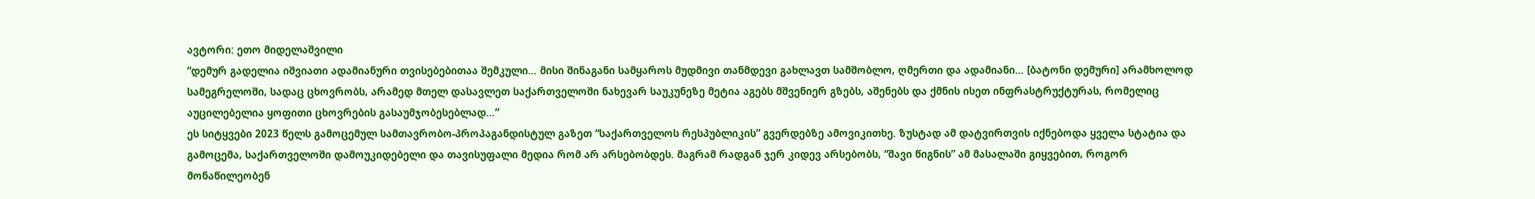ავტორი: ეთო მიდელაშვილი
“დემურ გადელია იშვიათი ადამიანური თვისებებითაა შემკული… მისი შინაგანი სამყაროს მუდმივი თანმდევი გახლავთ სამშობლო, ღმერთი და ადამიანი… [ბატონი დემური] არამხოლოდ სამეგრელოში, სადაც ცხოვრობს, არამედ მთელ დასავლეთ საქართველოში ნახევარ საუკუნეზე მეტია აგებს მშვენიერ გზებს, აშენებს და ქმნის ისეთ ინფრასტრუქტურას, რომელიც აუცილებელია ყოფითი ცხოვრების გასაუმჯობესებლად…”
ეს სიტყვები 2023 წელს გამოცემულ სამთავრობო-პროპაგანდისტულ გაზეთ “საქართველოს რესპუბლიკის” გვერდებზე ამოვიკითხე. ზუსტად ამ დატვირთვის იქნებოდა ყველა სტატია და გამოცემა, საქართველოში დამოუკიდებელი და თავისუფალი მედია რომ არ არსებობდეს. მაგრამ რადგან ჯერ კიდევ არსებობს, “შავი წიგნის” ამ მასალაში გიყვებით, როგორ მონაწილეობენ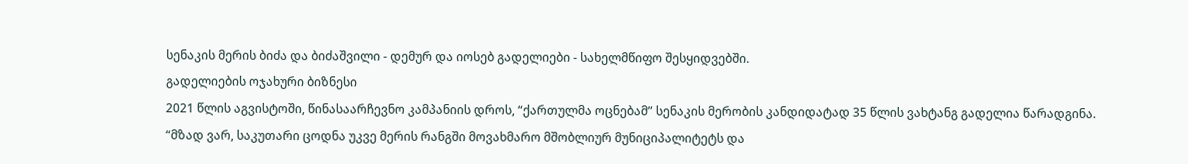სენაკის მერის ბიძა და ბიძაშვილი - დემურ და იოსებ გადელიები - სახელმწიფო შესყიდვებში.
გადელიების ოჯახური ბიზნესი
2021 წლის აგვისტოში, წინასაარჩევნო კამპანიის დროს, “ქართულმა ოცნებამ” სენაკის მერობის კანდიდატად 35 წლის ვახტანგ გადელია წარადგინა.
“მზად ვარ, საკუთარი ცოდნა უკვე მერის რანგში მოვახმარო მშობლიურ მუნიციპალიტეტს და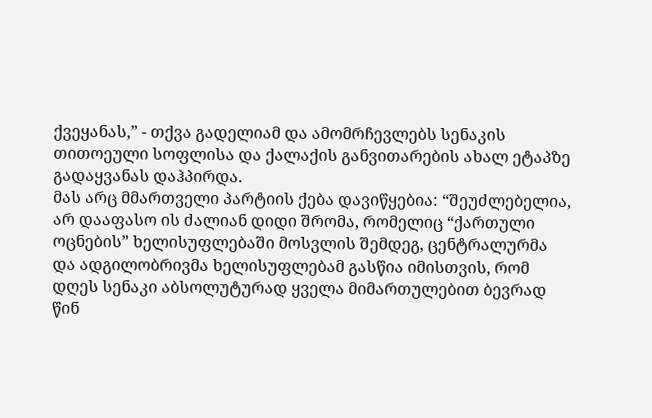ქვეყანას,” - თქვა გადელიამ და ამომრჩევლებს სენაკის თითოეული სოფლისა და ქალაქის განვითარების ახალ ეტაპზე გადაყვანას დაჰპირდა.
მას არც მმართველი პარტიის ქება დავიწყებია: “შეუძლებელია, არ დააფასო ის ძალიან დიდი შრომა, რომელიც “ქართული ოცნების” ხელისუფლებაში მოსვლის შემდეგ, ცენტრალურმა და ადგილობრივმა ხელისუფლებამ გასწია იმისთვის, რომ დღეს სენაკი აბსოლუტურად ყველა მიმართულებით ბევრად წინ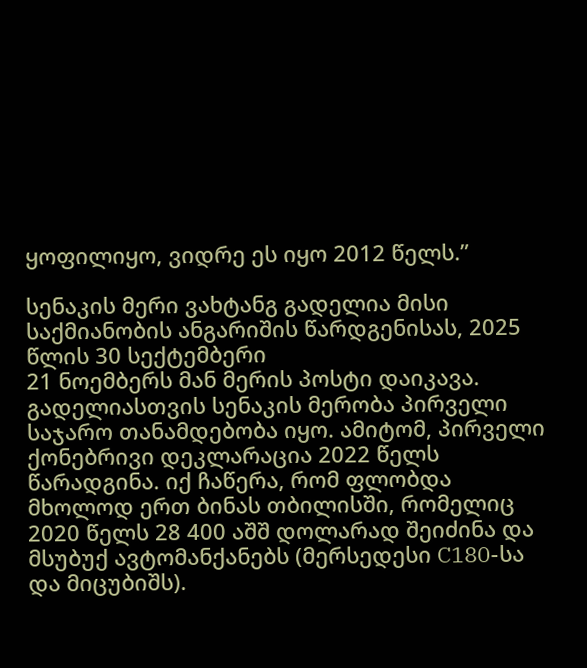ყოფილიყო, ვიდრე ეს იყო 2012 წელს.”

სენაკის მერი ვახტანგ გადელია მისი საქმიანობის ანგარიშის წარდგენისას, 2025 წლის 30 სექტემბერი
21 ნოემბერს მან მერის პოსტი დაიკავა. გადელიასთვის სენაკის მერობა პირველი საჯარო თანამდებობა იყო. ამიტომ, პირველი ქონებრივი დეკლარაცია 2022 წელს წარადგინა. იქ ჩაწერა, რომ ფლობდა მხოლოდ ერთ ბინას თბილისში, რომელიც 2020 წელს 28 400 აშშ დოლარად შეიძინა და მსუბუქ ავტომანქანებს (მერსედესი C180-სა და მიცუბიშს).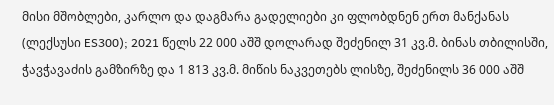მისი მშობლები, კარლო და დაგმარა გადელიები კი ფლობდნენ ერთ მანქანას (ლექსუსი ES300); 2021 წელს 22 000 აშშ დოლარად შეძენილ 31 კვ.მ. ბინას თბილისში, ჭავჭავაძის გამზირზე და 1 813 კვ.მ. მიწის ნაკვეთებს ლისზე, შეძენილს 36 000 აშშ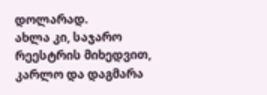დოლარად.
ახლა კი, საჯარო რეესტრის მიხედვით, კარლო და დაგმარა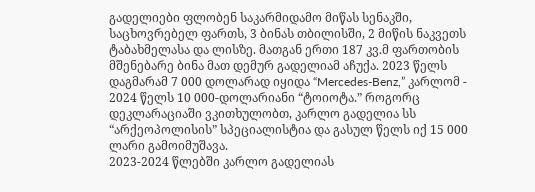გადელიები ფლობენ საკარმიდამო მიწას სენაკში, საცხოვრებელ ფართს, 3 ბინას თბილისში, 2 მიწის ნაკვეთს ტაბახმელასა და ლისზე. მათგან ერთი 187 კვ.მ ფართობის მშენებარე ბინა მათ დემურ გადელიამ აჩუქა. 2023 წელს დაგმარამ 7 000 დოლარად იყიდა “Mercedes-Benz,” კარლომ - 2024 წელს 10 000-დოლარიანი “ტოიოტა.” როგორც დეკლარაციაში ვკითხულობთ, კარლო გადელია სს “არქეოპოლისის” სპეციალისტია და გასულ წელს იქ 15 000 ლარი გამოიმუშავა.
2023-2024 წლებში კარლო გადელიას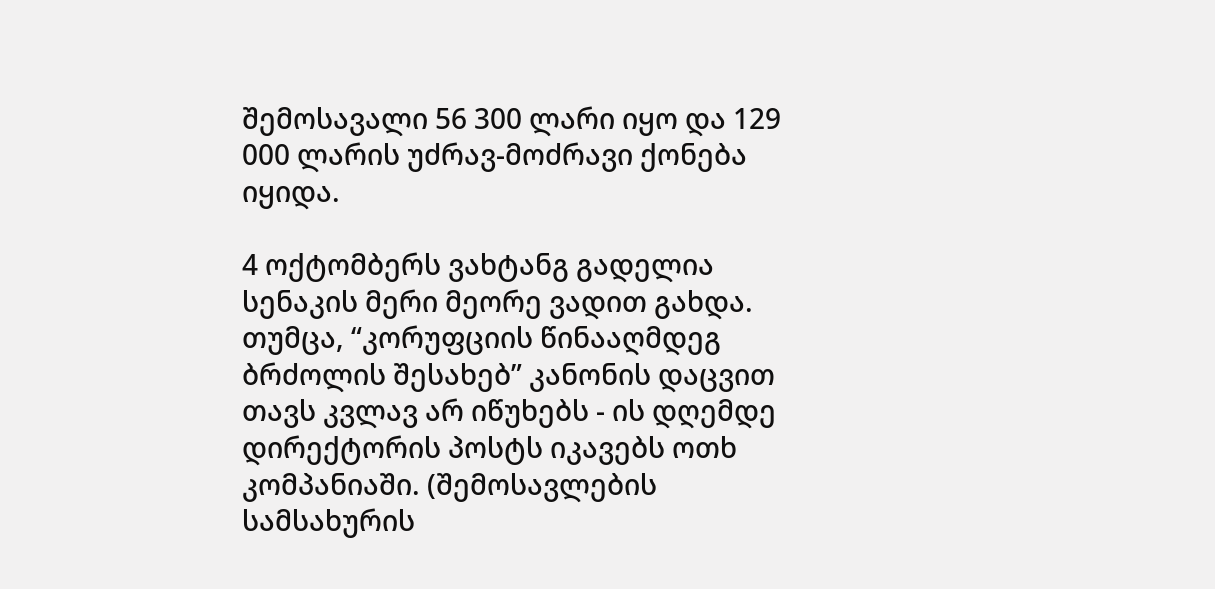შემოსავალი 56 300 ლარი იყო და 129 000 ლარის უძრავ-მოძრავი ქონება იყიდა.

4 ოქტომბერს ვახტანგ გადელია სენაკის მერი მეორე ვადით გახდა. თუმცა, “კორუფციის წინააღმდეგ ბრძოლის შესახებ” კანონის დაცვით თავს კვლავ არ იწუხებს - ის დღემდე დირექტორის პოსტს იკავებს ოთხ კომპანიაში. (შემოსავლების სამსახურის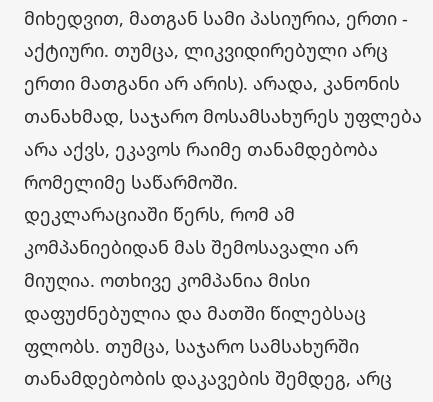მიხედვით, მათგან სამი პასიურია, ერთი - აქტიური. თუმცა, ლიკვიდირებული არც ერთი მათგანი არ არის). არადა, კანონის თანახმად, საჯარო მოსამსახურეს უფლება არა აქვს, ეკავოს რაიმე თანამდებობა რომელიმე საწარმოში.
დეკლარაციაში წერს, რომ ამ კომპანიებიდან მას შემოსავალი არ მიუღია. ოთხივე კომპანია მისი დაფუძნებულია და მათში წილებსაც ფლობს. თუმცა, საჯარო სამსახურში თანამდებობის დაკავების შემდეგ, არც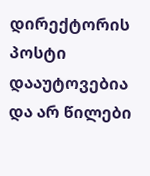დირექტორის პოსტი დააუტოვებია და არ წილები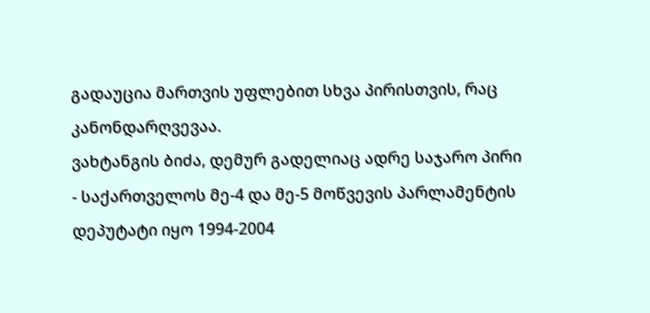გადაუცია მართვის უფლებით სხვა პირისთვის, რაც კანონდარღვევაა.
ვახტანგის ბიძა, დემურ გადელიაც ადრე საჯარო პირი - საქართველოს მე-4 და მე-5 მოწვევის პარლამენტის დეპუტატი იყო 1994-2004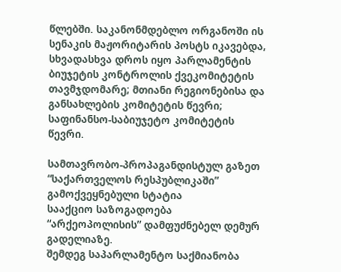წლებში. საკანონმდებლო ორგანოში ის სენაკის მაჟორიტარის პოსტს იკავებდა, სხვადასხვა დროს იყო პარლამენტის ბიუჯეტის კონტროლის ქვეკომიტეტის თავმჯდომარე; მთიანი რეგიონებისა და განსახლების კომიტეტის წევრი; საფინანსო-საბიუჯეტო კომიტეტის წევრი.

სამთავრობო-პროპაგანდისტულ გაზეთ “საქართველოს რესპუბლიკაში” გამოქვეყნებული სტატია
სააქციო საზოგადოება “არქეოპოლისის” დამფუძნებელ დემურ გადელიაზე.
შემდეგ საპარლამენტო საქმიანობა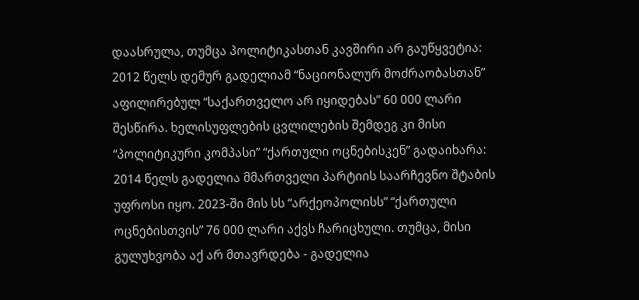დაასრულა, თუმცა პოლიტიკასთან კავშირი არ გაუწყვეტია: 2012 წელს დემურ გადელიამ “ნაციონალურ მოძრაობასთან” აფილირებულ “საქართველო არ იყიდებას” 60 000 ლარი შესწირა. ხელისუფლების ცვლილების შემდეგ კი მისი “პოლიტიკური კომპასი” “ქართული ოცნებისკენ” გადაიხარა: 2014 წელს გადელია მმართველი პარტიის საარჩევნო შტაბის უფროსი იყო. 2023-ში მის სს “არქეოპოლისს” “ქართული ოცნებისთვის” 76 000 ლარი აქვს ჩარიცხული. თუმცა, მისი გულუხვობა აქ არ მთავრდება - გადელია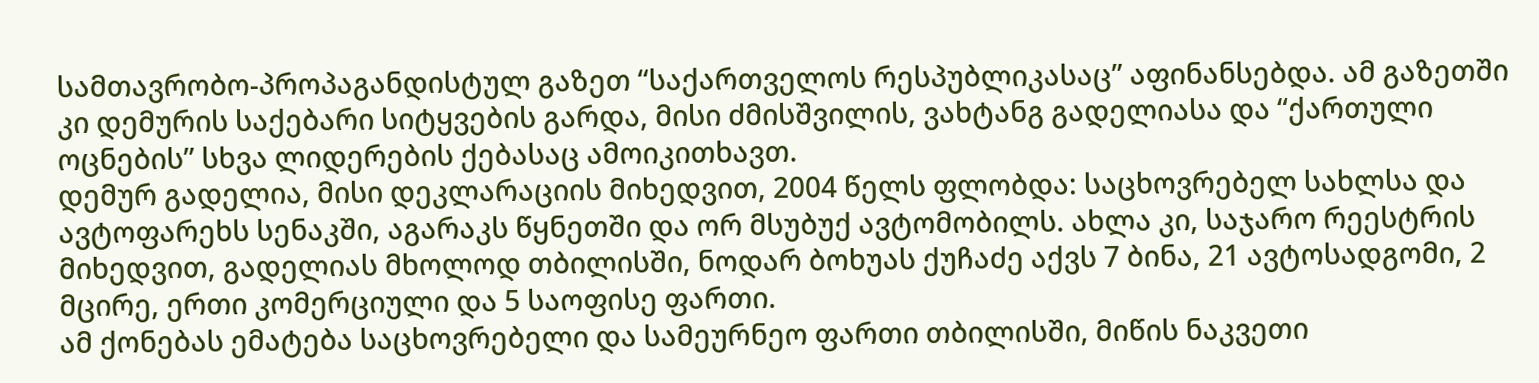სამთავრობო-პროპაგანდისტულ გაზეთ “საქართველოს რესპუბლიკასაც” აფინანსებდა. ამ გაზეთში კი დემურის საქებარი სიტყვების გარდა, მისი ძმისშვილის, ვახტანგ გადელიასა და “ქართული ოცნების” სხვა ლიდერების ქებასაც ამოიკითხავთ.
დემურ გადელია, მისი დეკლარაციის მიხედვით, 2004 წელს ფლობდა: საცხოვრებელ სახლსა და ავტოფარეხს სენაკში, აგარაკს წყნეთში და ორ მსუბუქ ავტომობილს. ახლა კი, საჯარო რეესტრის მიხედვით, გადელიას მხოლოდ თბილისში, ნოდარ ბოხუას ქუჩაძე აქვს 7 ბინა, 21 ავტოსადგომი, 2 მცირე, ერთი კომერციული და 5 საოფისე ფართი.
ამ ქონებას ემატება საცხოვრებელი და სამეურნეო ფართი თბილისში, მიწის ნაკვეთი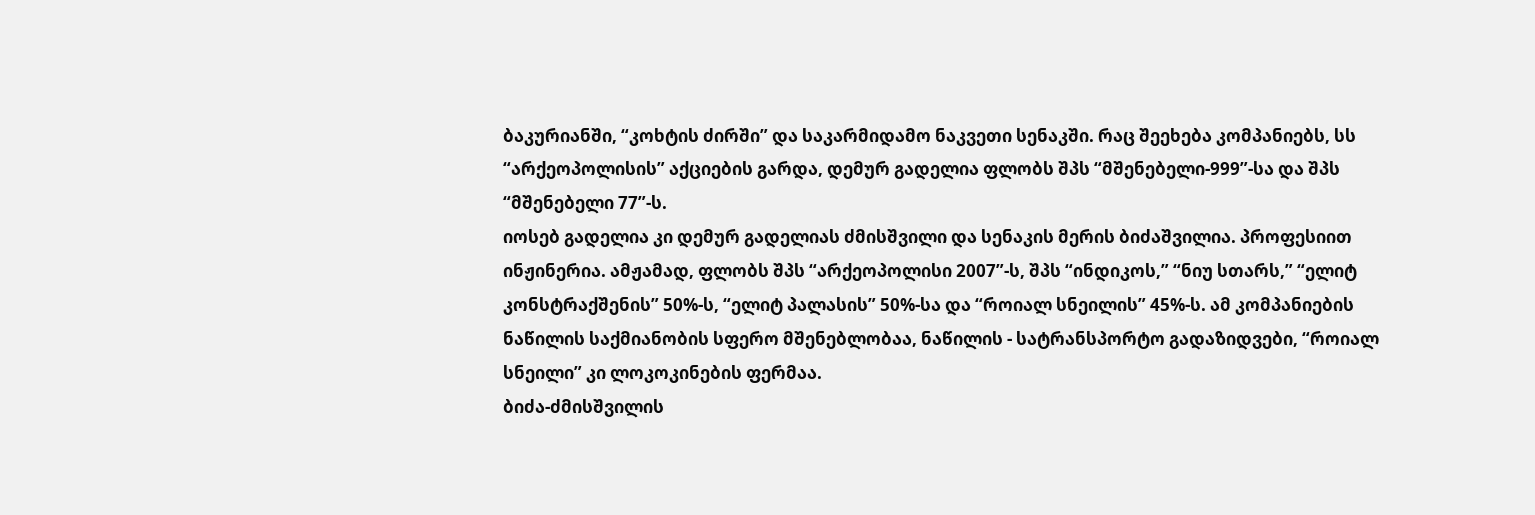ბაკურიანში, “კოხტის ძირში” და საკარმიდამო ნაკვეთი სენაკში. რაც შეეხება კომპანიებს, სს “არქეოპოლისის” აქციების გარდა, დემურ გადელია ფლობს შპს “მშენებელი-999”-სა და შპს “მშენებელი 77”-ს.
იოსებ გადელია კი დემურ გადელიას ძმისშვილი და სენაკის მერის ბიძაშვილია. პროფესიით ინჟინერია. ამჟამად, ფლობს შპს “არქეოპოლისი 2007”-ს, შპს “ინდიკოს,” “ნიუ სთარს,” “ელიტ კონსტრაქშენის” 50%-ს, “ელიტ პალასის” 50%-სა და “როიალ სნეილის” 45%-ს. ამ კომპანიების ნაწილის საქმიანობის სფერო მშენებლობაა, ნაწილის - სატრანსპორტო გადაზიდვები, “როიალ სნეილი” კი ლოკოკინების ფერმაა.
ბიძა-ძმისშვილის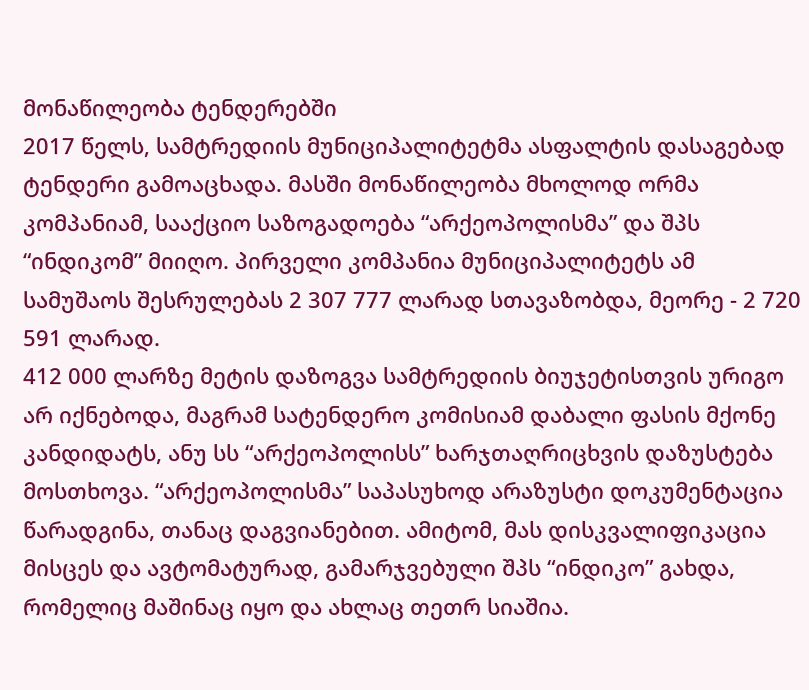მონაწილეობა ტენდერებში
2017 წელს, სამტრედიის მუნიციპალიტეტმა ასფალტის დასაგებად ტენდერი გამოაცხადა. მასში მონაწილეობა მხოლოდ ორმა კომპანიამ, სააქციო საზოგადოება “არქეოპოლისმა” და შპს “ინდიკომ” მიიღო. პირველი კომპანია მუნიციპალიტეტს ამ სამუშაოს შესრულებას 2 307 777 ლარად სთავაზობდა, მეორე - 2 720 591 ლარად.
412 000 ლარზე მეტის დაზოგვა სამტრედიის ბიუჯეტისთვის ურიგო არ იქნებოდა, მაგრამ სატენდერო კომისიამ დაბალი ფასის მქონე კანდიდატს, ანუ სს “არქეოპოლისს” ხარჯთაღრიცხვის დაზუსტება მოსთხოვა. “არქეოპოლისმა” საპასუხოდ არაზუსტი დოკუმენტაცია წარადგინა, თანაც დაგვიანებით. ამიტომ, მას დისკვალიფიკაცია მისცეს და ავტომატურად, გამარჯვებული შპს “ინდიკო” გახდა, რომელიც მაშინაც იყო და ახლაც თეთრ სიაშია.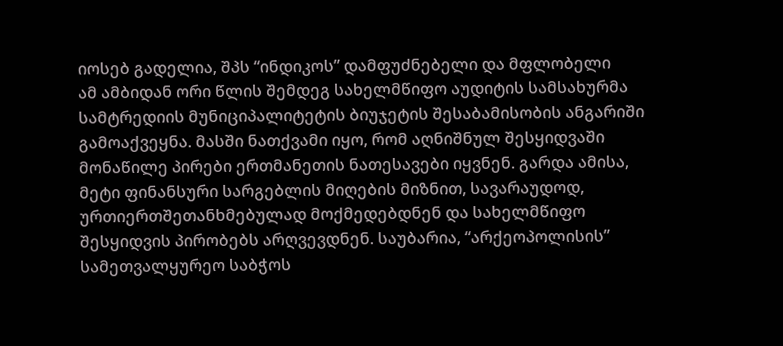იოსებ გადელია, შპს “ინდიკოს” დამფუძნებელი და მფლობელი
ამ ამბიდან ორი წლის შემდეგ სახელმწიფო აუდიტის სამსახურმა სამტრედიის მუნიციპალიტეტის ბიუჯეტის შესაბამისობის ანგარიში გამოაქვეყნა. მასში ნათქვამი იყო, რომ აღნიშნულ შესყიდვაში მონაწილე პირები ერთმანეთის ნათესავები იყვნენ. გარდა ამისა, მეტი ფინანსური სარგებლის მიღების მიზნით, სავარაუდოდ, ურთიერთშეთანხმებულად მოქმედებდნენ და სახელმწიფო შესყიდვის პირობებს არღვევდნენ. საუბარია, “არქეოპოლისის” სამეთვალყურეო საბჭოს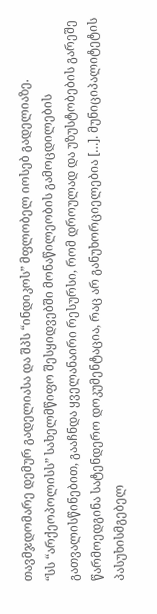თავმჯდომარე დემურ გადელიასა და შპს “ინდიკოს” მფლობელ იოსებ გადელიაზე.
“სს “არქეოპოლისს” სახელმწიფო შესყიდვებში მონაწილეობის გამოცდილების გათვალისწინებით, გააჩნდა ყველანაირი რესურსი, რომ დროულად და უზუსტობების გარეშე წარმოედგინა სატენდერო დოკუმენტაცია, რაც არ განუხორციელებია […]. მუნიციპალიტეტის პასუხისმგებელ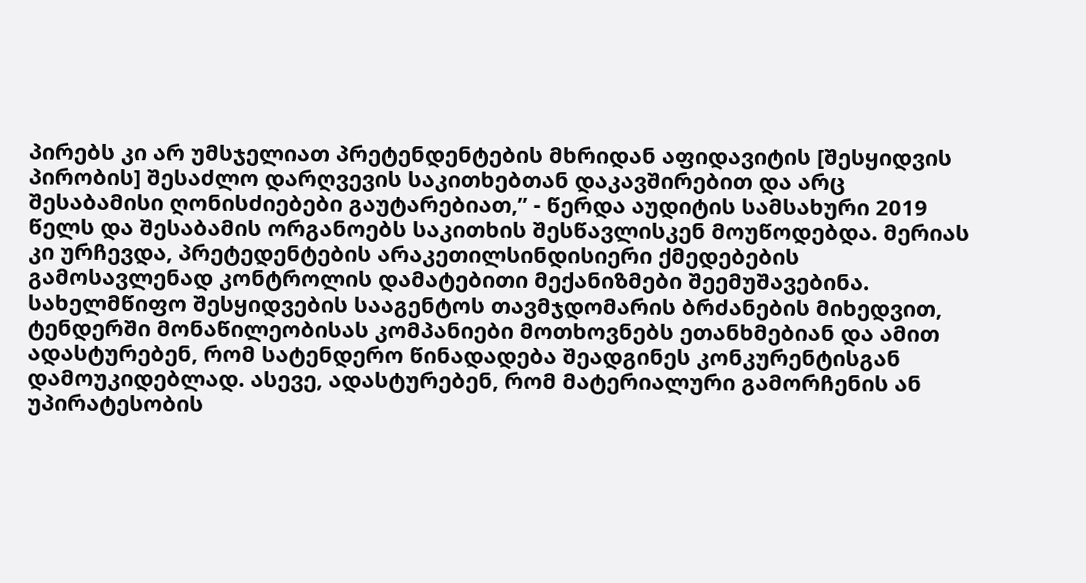პირებს კი არ უმსჯელიათ პრეტენდენტების მხრიდან აფიდავიტის [შესყიდვის პირობის] შესაძლო დარღვევის საკითხებთან დაკავშირებით და არც შესაბამისი ღონისძიებები გაუტარებიათ,” - წერდა აუდიტის სამსახური 2019 წელს და შესაბამის ორგანოებს საკითხის შესწავლისკენ მოუწოდებდა. მერიას კი ურჩევდა, პრეტედენტების არაკეთილსინდისიერი ქმედებების გამოსავლენად კონტროლის დამატებითი მექანიზმები შეემუშავებინა.
სახელმწიფო შესყიდვების სააგენტოს თავმჯდომარის ბრძანების მიხედვით, ტენდერში მონაწილეობისას კომპანიები მოთხოვნებს ეთანხმებიან და ამით ადასტურებენ, რომ სატენდერო წინადადება შეადგინეს კონკურენტისგან დამოუკიდებლად. ასევე, ადასტურებენ, რომ მატერიალური გამორჩენის ან უპირატესობის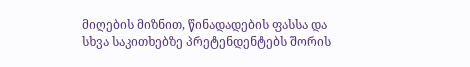მიღების მიზნით, წინადადების ფასსა და სხვა საკითხებზე პრეტენდენტებს შორის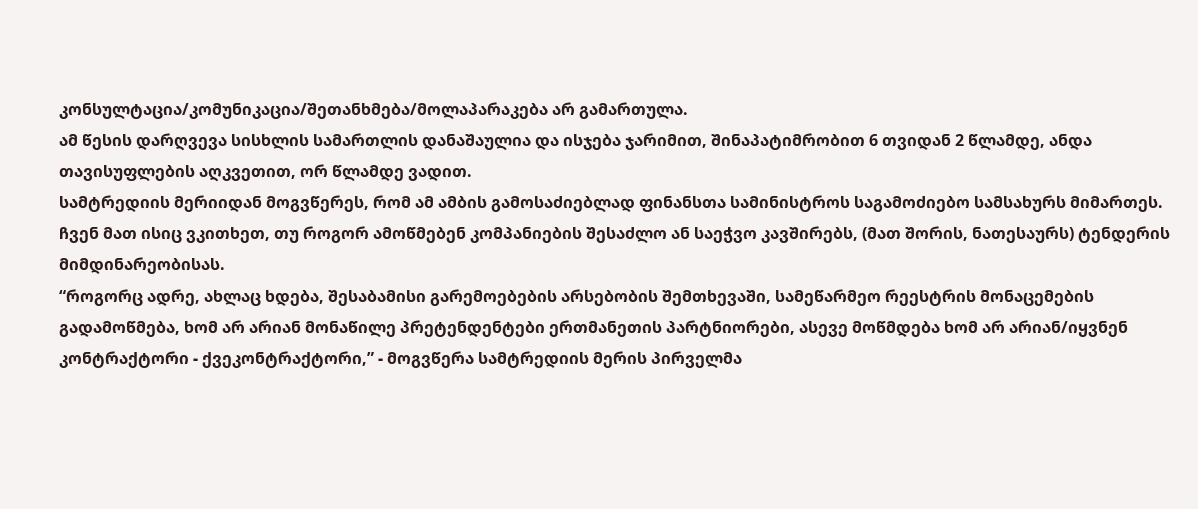კონსულტაცია/კომუნიკაცია/შეთანხმება/მოლაპარაკება არ გამართულა.
ამ წესის დარღვევა სისხლის სამართლის დანაშაულია და ისჯება ჯარიმით, შინაპატიმრობით 6 თვიდან 2 წლამდე, ანდა თავისუფლების აღკვეთით, ორ წლამდე ვადით.
სამტრედიის მერიიდან მოგვწერეს, რომ ამ ამბის გამოსაძიებლად ფინანსთა სამინისტროს საგამოძიებო სამსახურს მიმართეს. ჩვენ მათ ისიც ვკითხეთ, თუ როგორ ამოწმებენ კომპანიების შესაძლო ან საეჭვო კავშირებს, (მათ შორის, ნათესაურს) ტენდერის მიმდინარეობისას.
“როგორც ადრე, ახლაც ხდება, შესაბამისი გარემოებების არსებობის შემთხევაში, სამეწარმეო რეესტრის მონაცემების გადამოწმება, ხომ არ არიან მონაწილე პრეტენდენტები ერთმანეთის პარტნიორები, ასევე მოწმდება ხომ არ არიან/იყვნენ კონტრაქტორი - ქვეკონტრაქტორი,” - მოგვწერა სამტრედიის მერის პირველმა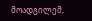მოადგილემ,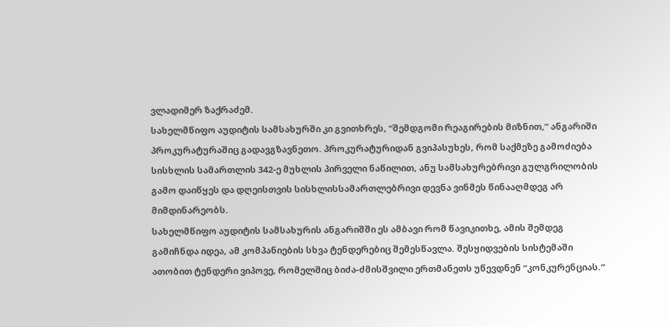ვლადიმერ ზაქრაძემ.
სახელმწიფო აუდიტის სამსახურში კი გვითხრეს, “შემდგომი რეაგირების მიზნით,” ანგარიში პროკურატურაშიც გადავგზავნეთო. პროკურატურიდან გვიპასუხეს, რომ საქმეზე გამოძიება სისხლის სამართლის 342-ე მუხლის პირველი ნაწილით, ანუ სამსახურებრივი გულგრილობის გამო დაიწყეს და დღეისთვის სისხლისსამართლებრივი დევნა ვინმეს წინააღმდეგ არ მიმდინარეობს.
სახელმწიფო აუდიტის სამსახურის ანგარიშში ეს ამბავი რომ წავიკითხე, ამის შემდეგ გამიჩნდა იდეა, ამ კომპანიების სხვა ტენდერებიც შემესწავლა. შესყიდვების სისტემაში ათობით ტენდერი ვიპოვე, რომელშიც ბიძა-ძმისშვილი ერთმანეთს უწევდნენ “კონკურენციას.”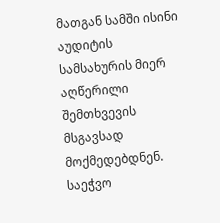მათგან სამში ისინი აუდიტის სამსახურის მიერ აღწერილი შემთხვევის მსგავსად მოქმედებდნენ.
საეჭვო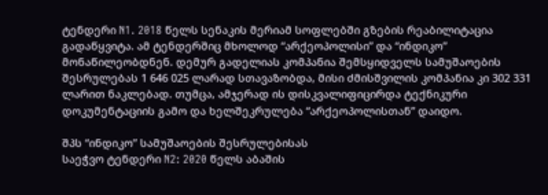ტენდერი N1. 2018 წელს სენაკის მერიამ სოფლებში გზების რეაბილიტაცია გადაწყვიტა. ამ ტენდერშიც მხოლოდ “არქეოპოლისი” და “ინდიკო” მონაწილეობდნენ. დემურ გადელიას კომპანია შემსყიდველს სამუშაოების შესრულებას 1 646 025 ლარად სთავაზობდა, მისი ძმისშვილის კომპანია კი 302 331 ლარით ნაკლებად. თუმცა, ამჯერად ის დისკვალიფიცირდა ტექნიკური დოკუმენტაციის გამო და ხელშეკრულება “არქეოპოლისთან” დაიდო.

შპს “ინდიკო” სამუშაოების შესრულებისას
საეჭვო ტენდერი N2: 2020 წელს აბაშის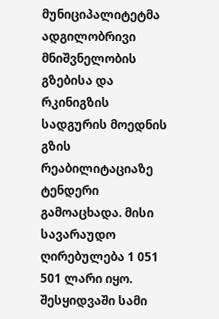მუნიციპალიტეტმა ადგილობრივი მნიშვნელობის გზებისა და რკინიგზის სადგურის მოედნის გზის რეაბილიტაციაზე ტენდერი გამოაცხადა. მისი სავარაუდო ღირებულება 1 051 501 ლარი იყო. შესყიდვაში სამი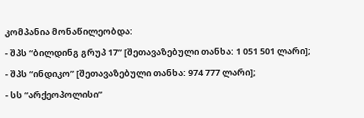კომპანია მონაწილეობდა:
- შპს “ბილდინგ გრუპ 17” [შეთავაზებული თანხა: 1 051 501 ლარი];
- შპს “ინდიკო” [შეთავაზებული თანხა: 974 777 ლარი];
- სს “არქეოპოლისი”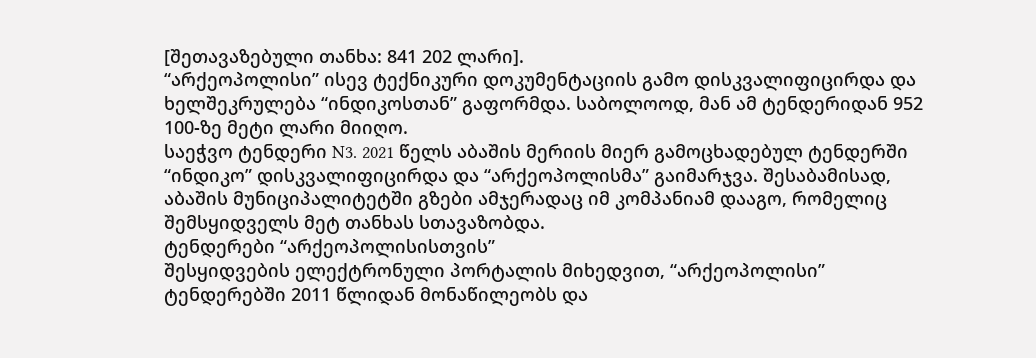[შეთავაზებული თანხა: 841 202 ლარი].
“არქეოპოლისი” ისევ ტექნიკური დოკუმენტაციის გამო დისკვალიფიცირდა და ხელშეკრულება “ინდიკოსთან” გაფორმდა. საბოლოოდ, მან ამ ტენდერიდან 952 100-ზე მეტი ლარი მიიღო.
საეჭვო ტენდერი N3. 2021 წელს აბაშის მერიის მიერ გამოცხადებულ ტენდერში “ინდიკო” დისკვალიფიცირდა და “არქეოპოლისმა” გაიმარჯვა. შესაბამისად, აბაშის მუნიციპალიტეტში გზები ამჯერადაც იმ კომპანიამ დააგო, რომელიც შემსყიდველს მეტ თანხას სთავაზობდა.
ტენდერები “არქეოპოლისისთვის”
შესყიდვების ელექტრონული პორტალის მიხედვით, “არქეოპოლისი” ტენდერებში 2011 წლიდან მონაწილეობს და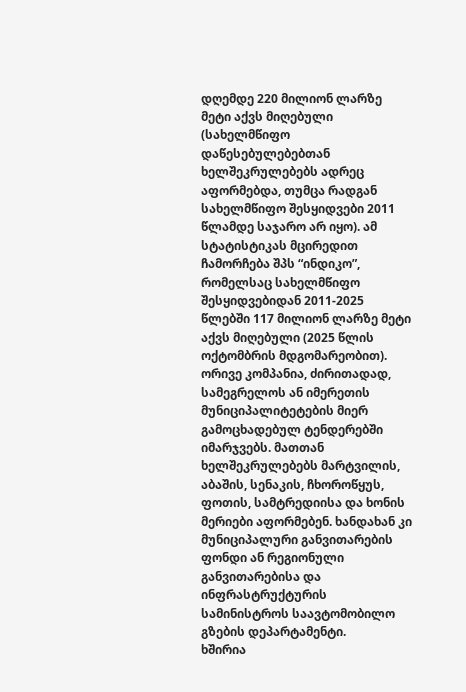დღემდე 220 მილიონ ლარზე მეტი აქვს მიღებული (სახელმწიფო დაწესებულებებთან ხელშეკრულებებს ადრეც აფორმებდა, თუმცა რადგან სახელმწიფო შესყიდვები 2011 წლამდე საჯარო არ იყო). ამ სტატისტიკას მცირედით ჩამორჩება შპს “ინდიკო”, რომელსაც სახელმწიფო შესყიდვებიდან 2011-2025 წლებში 117 მილიონ ლარზე მეტი აქვს მიღებული (2025 წლის ოქტომბრის მდგომარეობით).
ორივე კომპანია, ძირითადად, სამეგრელოს ან იმერეთის მუნიციპალიტეტების მიერ გამოცხადებულ ტენდერებში იმარჯვებს. მათთან ხელშეკრულებებს მარტვილის, აბაშის, სენაკის, ჩხოროწყუს, ფოთის, სამტრედიისა და ხონის მერიები აფორმებენ. ხანდახან კი მუნიციპალური განვითარების ფონდი ან რეგიონული განვითარებისა და ინფრასტრუქტურის სამინისტროს საავტომობილო გზების დეპარტამენტი.
ხშირია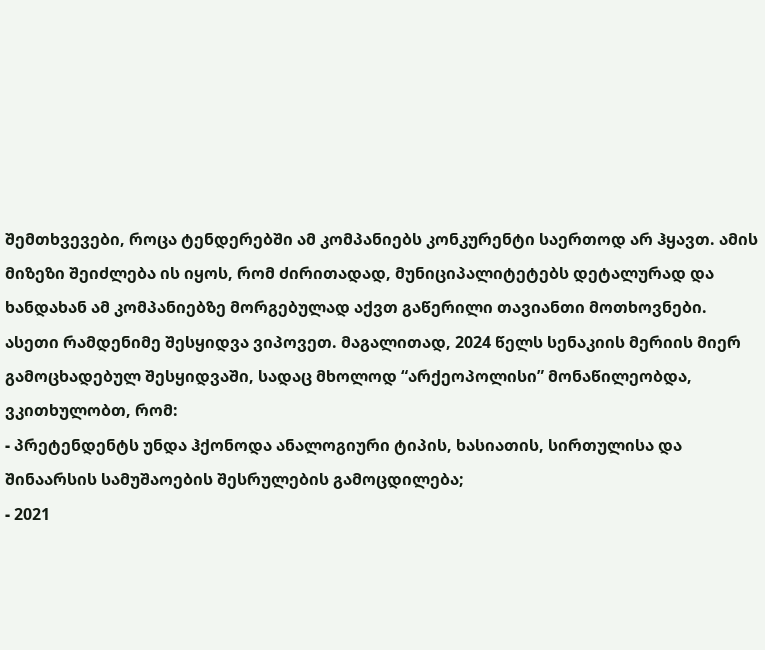შემთხვევები, როცა ტენდერებში ამ კომპანიებს კონკურენტი საერთოდ არ ჰყავთ. ამის მიზეზი შეიძლება ის იყოს, რომ ძირითადად, მუნიციპალიტეტებს დეტალურად და ხანდახან ამ კომპანიებზე მორგებულად აქვთ გაწერილი თავიანთი მოთხოვნები. ასეთი რამდენიმე შესყიდვა ვიპოვეთ. მაგალითად, 2024 წელს სენაკიის მერიის მიერ გამოცხადებულ შესყიდვაში, სადაც მხოლოდ “არქეოპოლისი” მონაწილეობდა, ვკითხულობთ, რომ:
- პრეტენდენტს უნდა ჰქონოდა ანალოგიური ტიპის, ხასიათის, სირთულისა და შინაარსის სამუშაოების შესრულების გამოცდილება;
- 2021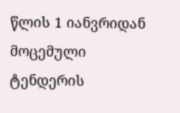წლის 1 იანვრიდან მოცემული ტენდერის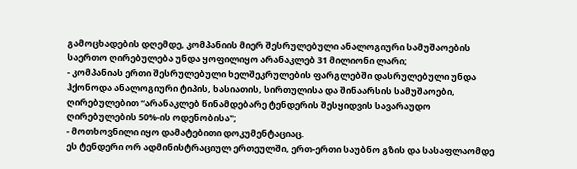გამოცხადების დღემდე, კომპანიის მიერ შესრულებული ანალოგიური სამუშაოების საერთო ღირებულება უნდა ყოფილიყო არანაკლებ 31 მილიონი ლარი;
- კომპანიას ერთი შესრულებული ხელშეკრულების ფარგლებში დასრულებული უნდა ჰქონოდა ანალოგიური ტიპის, ხასიათის, სირთულისა და შინაარსის სამუშაოები, ღირებულებით “არანაკლებ წინამდებარე ტენდერის შესყიდვის სავარაუდო ღირებულების 50%-ის ოდენობისა";
- მოთხოვნილი იყო დამატებითი დოკუმენტაციაც.
ეს ტენდერი ორ ადმინისტრაციულ ერთეულში, ერთ-ერთი საუბნო გზის და სასაფლაომდე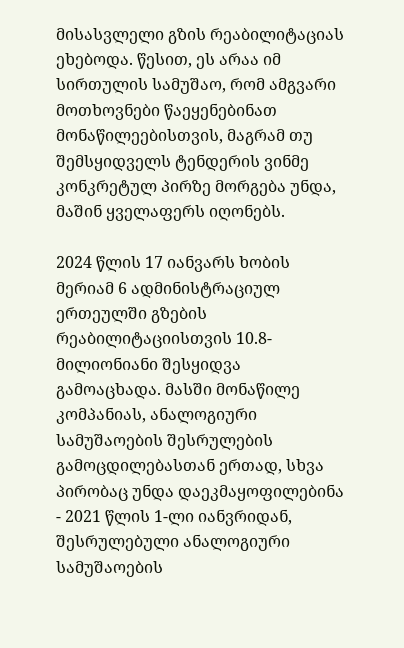მისასვლელი გზის რეაბილიტაციას ეხებოდა. წესით, ეს არაა იმ სირთულის სამუშაო, რომ ამგვარი მოთხოვნები წაეყენებინათ მონაწილეებისთვის, მაგრამ თუ შემსყიდველს ტენდერის ვინმე კონკრეტულ პირზე მორგება უნდა, მაშინ ყველაფერს იღონებს.

2024 წლის 17 იანვარს ხობის მერიამ 6 ადმინისტრაციულ ერთეულში გზების რეაბილიტაციისთვის 10.8-მილიონიანი შესყიდვა გამოაცხადა. მასში მონაწილე კომპანიას, ანალოგიური სამუშაოების შესრულების გამოცდილებასთან ერთად, სხვა პირობაც უნდა დაეკმაყოფილებინა - 2021 წლის 1-ლი იანვრიდან, შესრულებული ანალოგიური სამუშაოების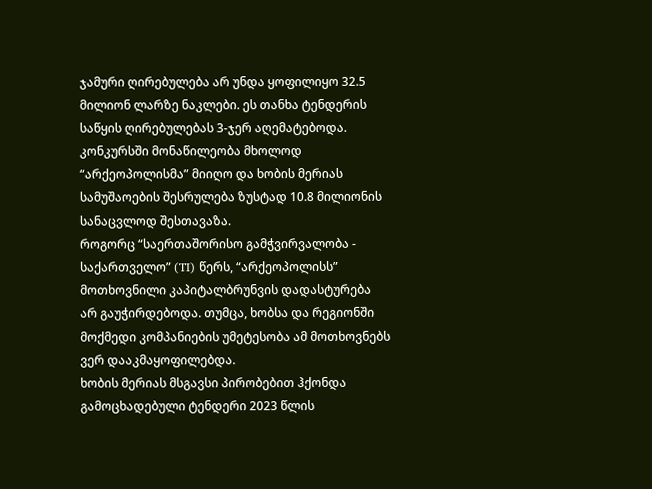ჯამური ღირებულება არ უნდა ყოფილიყო 32.5 მილიონ ლარზე ნაკლები. ეს თანხა ტენდერის საწყის ღირებულებას 3-ჯერ აღემატებოდა. კონკურსში მონაწილეობა მხოლოდ “არქეოპოლისმა” მიიღო და ხობის მერიას სამუშაოების შესრულება ზუსტად 10.8 მილიონის სანაცვლოდ შესთავაზა.
როგორც “საერთაშორისო გამჭვირვალობა - საქართველო” (TI) წერს, “არქეოპოლისს” მოთხოვნილი კაპიტალბრუნვის დადასტურება არ გაუჭირდებოდა. თუმცა, ხობსა და რეგიონში მოქმედი კომპანიების უმეტესობა ამ მოთხოვნებს ვერ დააკმაყოფილებდა.
ხობის მერიას მსგავსი პირობებით ჰქონდა გამოცხადებული ტენდერი 2023 წლის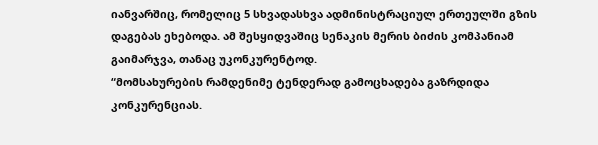იანვარშიც, რომელიც 5 სხვადასხვა ადმინისტრაციულ ერთეულში გზის დაგებას ეხებოდა. ამ შესყიდვაშიც სენაკის მერის ბიძის კომპანიამ გაიმარჯვა, თანაც უკონკურენტოდ.
“მომსახურების რამდენიმე ტენდერად გამოცხადება გაზრდიდა კონკურენციას.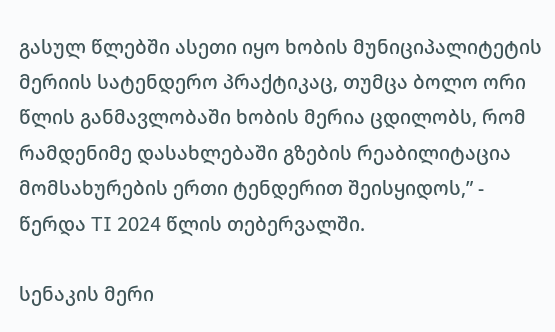გასულ წლებში ასეთი იყო ხობის მუნიციპალიტეტის მერიის სატენდერო პრაქტიკაც, თუმცა ბოლო ორი წლის განმავლობაში ხობის მერია ცდილობს, რომ რამდენიმე დასახლებაში გზების რეაბილიტაცია მომსახურების ერთი ტენდერით შეისყიდოს,” - წერდა TI 2024 წლის თებერვალში.

სენაკის მერი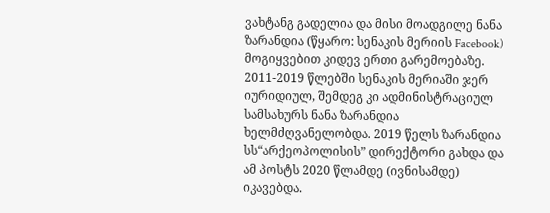ვახტანგ გადელია და მისი მოადგილე ნანა ზარანდია (წყარო: სენაკის მერიის Facebook)
მოგიყვებით კიდევ ერთი გარემოებაზე. 2011-2019 წლებში სენაკის მერიაში ჯერ იურიდიულ, შემდეგ კი ადმინისტრაციულ სამსახურს ნანა ზარანდია ხელმძღვანელობდა. 2019 წელს ზარანდია სს“არქეოპოლისის” დირექტორი გახდა და ამ პოსტს 2020 წლამდე (ივნისამდე) იკავებდა.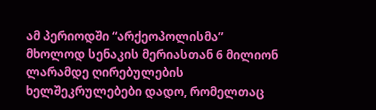ამ პერიოდში “არქეოპოლისმა” მხოლოდ სენაკის მერიასთან 6 მილიონ ლარამდე ღირებულების ხელშეკრულებები დადო, რომელთაც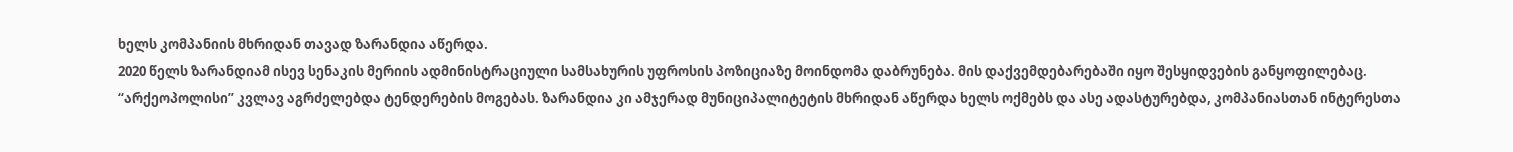ხელს კომპანიის მხრიდან თავად ზარანდია აწერდა.
2020 წელს ზარანდიამ ისევ სენაკის მერიის ადმინისტრაციული სამსახურის უფროსის პოზიციაზე მოინდომა დაბრუნება. მის დაქვემდებარებაში იყო შესყიდვების განყოფილებაც. “არქეოპოლისი” კვლავ აგრძელებდა ტენდერების მოგებას. ზარანდია კი ამჯერად მუნიციპალიტეტის მხრიდან აწერდა ხელს ოქმებს და ასე ადასტურებდა, კომპანიასთან ინტერესთა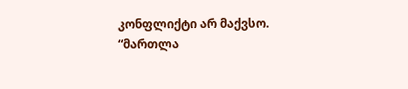კონფლიქტი არ მაქვსო.
“მართლა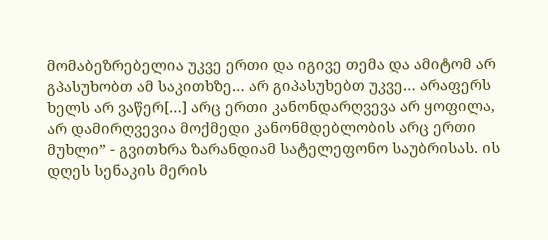მომაბეზრებელია უკვე ერთი და იგივე თემა და ამიტომ არ გპასუხობთ ამ საკითხზე… არ გიპასუხებთ უკვე… არაფერს ხელს არ ვაწერ[…] არც ერთი კანონდარღვევა არ ყოფილა, არ დამირღვევია მოქმედი კანონმდებლობის არც ერთი მუხლი” - გვითხრა ზარანდიამ სატელეფონო საუბრისას. ის დღეს სენაკის მერის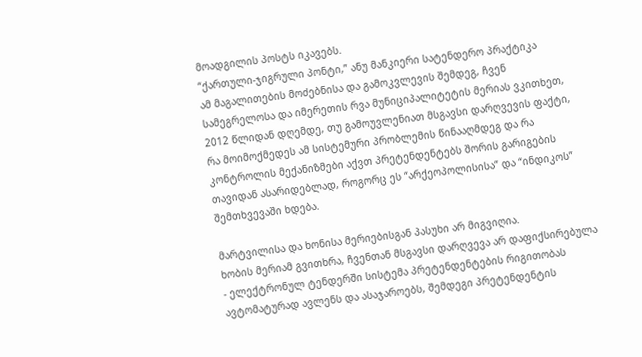მოადგილის პოსტს იკავებს.
“ქართული-ჯიგრული პონტი,” ანუ მანკიერი სატენდერო პრაქტიკა
ამ მაგალითების მოძებნისა და გამოკვლევის შემდეგ, ჩვენ სამეგრელოსა და იმერეთის რვა მუნიციპალიტეტის მერიას ვკითხეთ, 2012 წლიდან დღემდე, თუ გამოუვლენიათ მსგავსი დარღვევის ფაქტი, რა მოიმოქმედეს ამ სისტემური პრობლემის წინააღმდეგ და რა კონტროლის მექანიზმები აქვთ პრეტენდენტებს შორის გარიგების თავიდან ასარიდებლად, როგორც ეს “არქეოპოლისისა” და “ინდიკოს” შემთხვევაში ხდება.

მარტვილისა და ხონისა მერიებისგან პასუხი არ მიგვიღია.
ხობის მერიამ გვითხრა, ჩვენთან მსგავსი დარღვევა არ დაფიქსირებულა - ელექტრონულ ტენდერში სისტემა პრეტენდენტების რიგითობას ავტომატურად ავლენს და ასაჯაროებს, შემდეგი პრეტენდენტის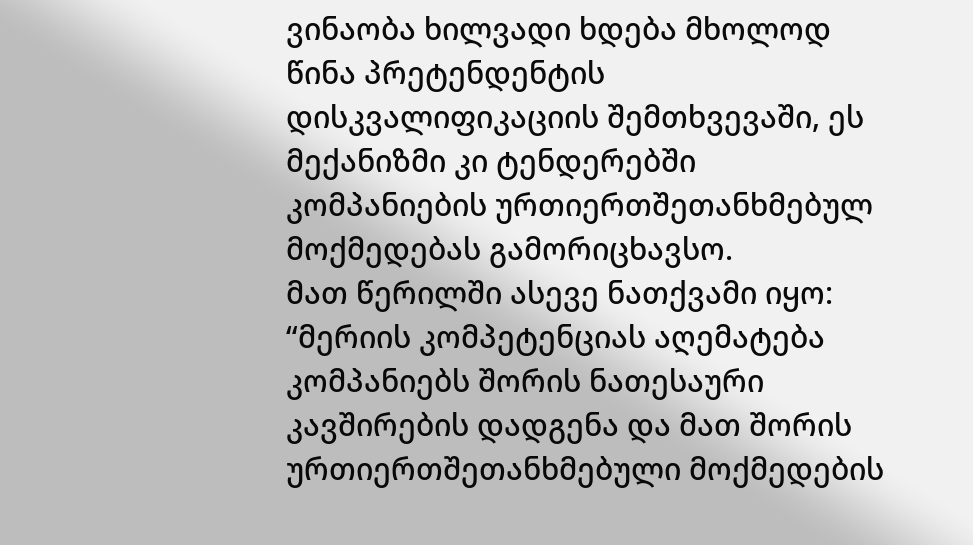ვინაობა ხილვადი ხდება მხოლოდ წინა პრეტენდენტის დისკვალიფიკაციის შემთხვევაში, ეს მექანიზმი კი ტენდერებში კომპანიების ურთიერთშეთანხმებულ მოქმედებას გამორიცხავსო.
მათ წერილში ასევე ნათქვამი იყო: “მერიის კომპეტენციას აღემატება კომპანიებს შორის ნათესაური კავშირების დადგენა და მათ შორის ურთიერთშეთანხმებული მოქმედების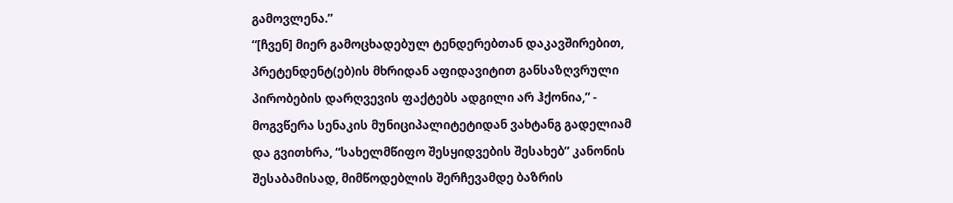გამოვლენა.”
“[ჩვენ] მიერ გამოცხადებულ ტენდერებთან დაკავშირებით, პრეტენდენტ(ებ)ის მხრიდან აფიდავიტით განსაზღვრული პირობების დარღვევის ფაქტებს ადგილი არ ჰქონია,” - მოგვწერა სენაკის მუნიციპალიტეტიდან ვახტანგ გადელიამ და გვითხრა, “სახელმწიფო შესყიდვების შესახებ” კანონის შესაბამისად, მიმწოდებლის შერჩევამდე ბაზრის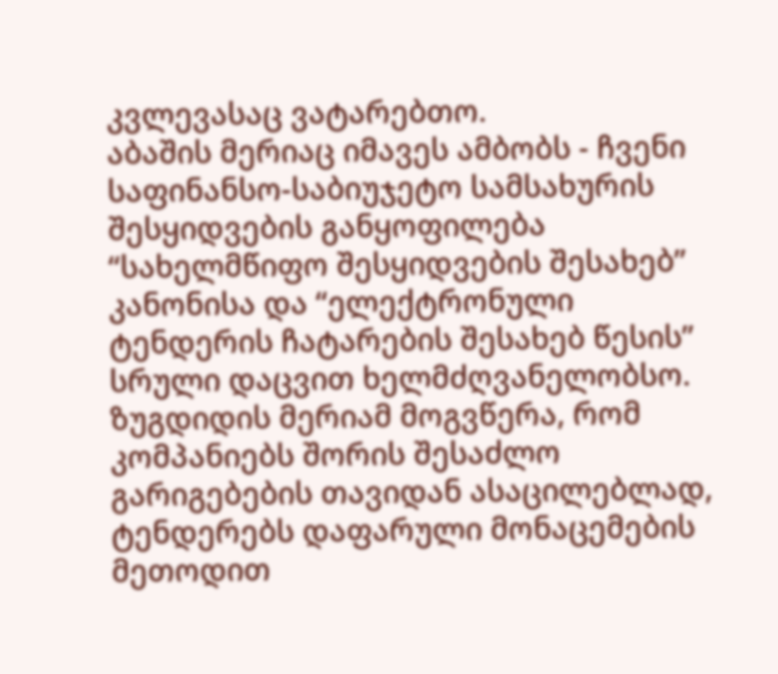კვლევასაც ვატარებთო.
აბაშის მერიაც იმავეს ამბობს - ჩვენი საფინანსო-საბიუჯეტო სამსახურის შესყიდვების განყოფილება “სახელმწიფო შესყიდვების შესახებ” კანონისა და “ელექტრონული ტენდერის ჩატარების შესახებ წესის” სრული დაცვით ხელმძღვანელობსო.
ზუგდიდის მერიამ მოგვწერა, რომ კომპანიებს შორის შესაძლო გარიგებების თავიდან ასაცილებლად, ტენდერებს დაფარული მონაცემების მეთოდით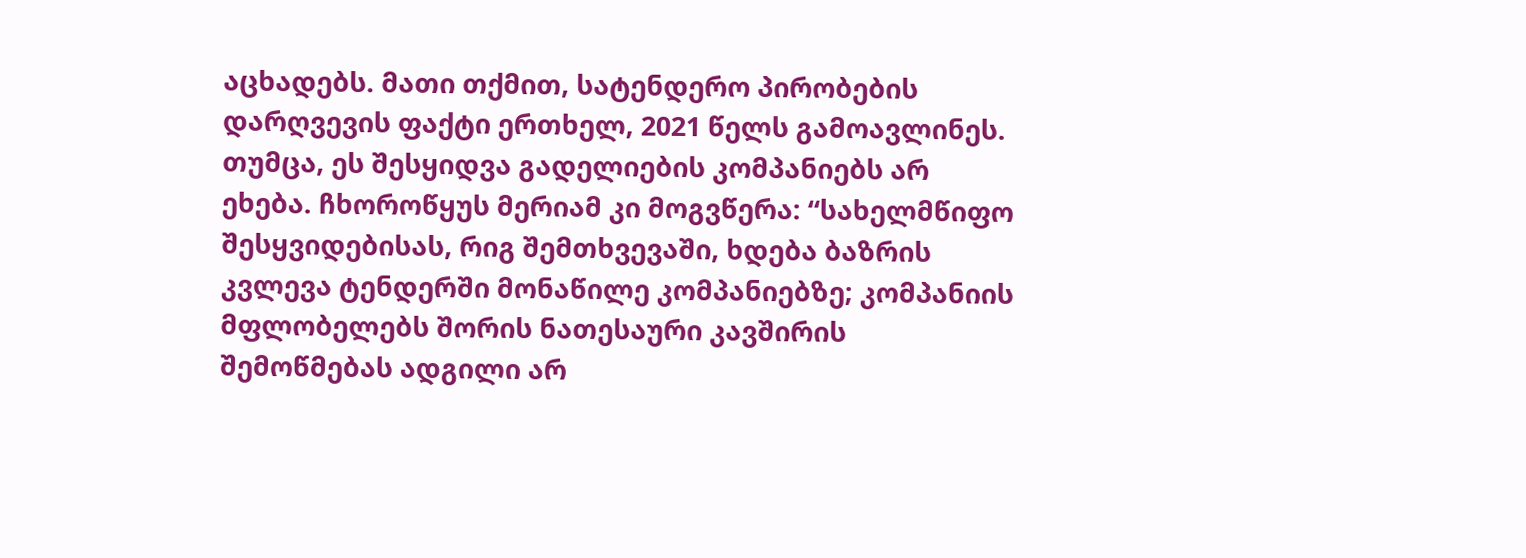აცხადებს. მათი თქმით, სატენდერო პირობების დარღვევის ფაქტი ერთხელ, 2021 წელს გამოავლინეს. თუმცა, ეს შესყიდვა გადელიების კომპანიებს არ ეხება. ჩხოროწყუს მერიამ კი მოგვწერა: “სახელმწიფო შესყვიდებისას, რიგ შემთხვევაში, ხდება ბაზრის კვლევა ტენდერში მონაწილე კომპანიებზე; კომპანიის მფლობელებს შორის ნათესაური კავშირის შემოწმებას ადგილი არ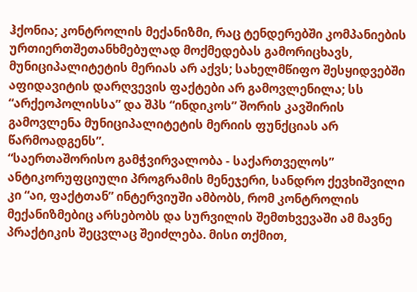ჰქონია; კონტროლის მექანიზმი, რაც ტენდერებში კომპანიების ურთიერთშეთანხმებულად მოქმედებას გამორიცხავს, მუნიციპალიტეტის მერიას არ აქვს; სახელმწიფო შესყიდვებში აფიდავიტის დარღვევის ფაქტები არ გამოვლენილა; სს “არქეოპოლისსა” და შპს “ინდიკოს” შორის კავშირის გამოვლენა მუნიციპალიტეტის მერიის ფუნქციას არ წარმოადგენს”.
“საერთაშორისო გამჭვირვალობა - საქართველოს” ანტიკორუფციული პროგრამის მენეჯერი, სანდრო ქევხიშვილი კი “აი, ფაქტთან” ინტერვიუში ამბობს, რომ კონტროლის მექანიზმებიც არსებობს და სურვილის შემთხვევაში ამ მავნე პრაქტიკის შეცვლაც შეიძლება. მისი თქმით,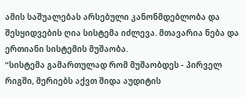ამის საშუალებას არსებული კანონმდებლობა და შესყიდვების ღია სისტემა იძლევა. მთავარია ნება და ერთიანი სისტემის მუშაობა.
“სისტემა გამართულად რომ მუშაობდეს - პირველ რიგში, მერიებს აქვთ შიდა აუდიტის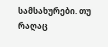სამსახურები. თუ რაღაც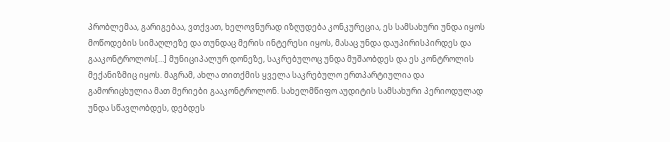პრობლემაა, გარიგებაა, ვთქვათ, ხელოვნურად იზღუდება კონკურეცია, ეს სამსახური უნდა იყოს მოწოდების სიმაღლეზე და თუნდაც მერის ინტერესი იყოს, მასაც უნდა დაუპირისპირდეს და გააკონტროლოს[…] მუნიციპალურ დონეზე, საკრებულოც უნდა მუშაობდეს და ეს კონტროლის მექანიზმიც იყოს. მაგრამ, ახლა თითქმის ყველა საკრებულო ერთპარტიულია და გამორიცხულია მათ მერიები გააკონტროლონ. სახელმწიფო აუდიტის სამსახური პერიოდულად უნდა სწავლობდეს, დებდეს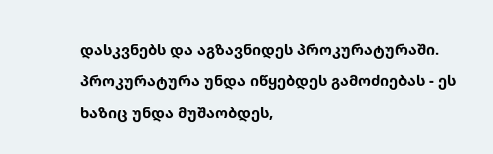დასკვნებს და აგზავნიდეს პროკურატურაში. პროკურატურა უნდა იწყებდეს გამოძიებას - ეს ხაზიც უნდა მუშაობდეს,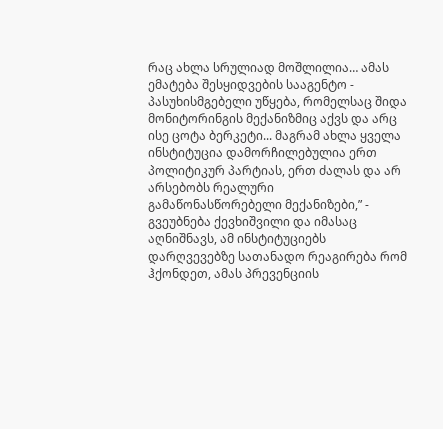რაც ახლა სრულიად მოშლილია… ამას ემატება შესყიდვების სააგენტო - პასუხისმგებელი უწყება, რომელსაც შიდა მონიტორინგის მექანიზმიც აქვს და არც ისე ცოტა ბერკეტი... მაგრამ ახლა ყველა ინსტიტუცია დამორჩილებულია ერთ პოლიტიკურ პარტიას, ერთ ძალას და არ არსებობს რეალური გამაწონასწორებელი მექანიზები,” - გვეუბნება ქევხიშვილი და იმასაც აღნიშნავს, ამ ინსტიტუციებს დარღვევებზე სათანადო რეაგირება რომ ჰქონდეთ, ამას პრევენციის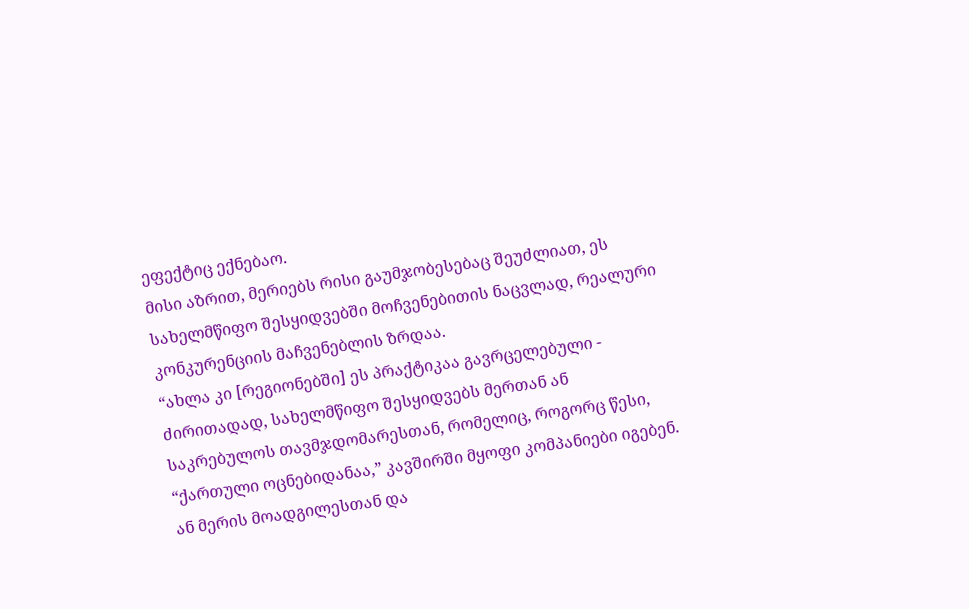ეფექტიც ექნებაო.
მისი აზრით, მერიებს რისი გაუმჯობესებაც შეუძლიათ, ეს სახელმწიფო შესყიდვებში მოჩვენებითის ნაცვლად, რეალური კონკურენციის მაჩვენებლის ზრდაა.
“ახლა კი [რეგიონებში] ეს პრაქტიკაა გავრცელებული - ძირითადად, სახელმწიფო შესყიდვებს მერთან ან საკრებულოს თავმჯდომარესთან, რომელიც, როგორც წესი, “ქართული ოცნებიდანაა,” კავშირში მყოფი კომპანიები იგებენ. ან მერის მოადგილესთან და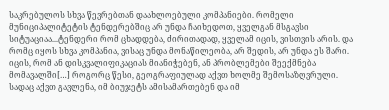საკრებულოს სხვა წევრებთან დაახლოებული კომპანიები. რომელი მუნიციპალიტეტის ტენდერებშიც არ უნდა ჩაიხედოთ, ყველგან მსგავსი სიტუაციაა...ტენდერი რომ ცხადდება, ძირითადად, ყველამ იცის, ვისთვის არის. და რომც იყოს სხვა კომპანია, ვისაც უნდა მონაწილეობა, არ შედის, არ უნდა ეს შარი. იცის, რომ ან დისკვალიფიკაციას მიანიჭებენ, ან პრობლემები შეექმნება მომავალში[…] როგორც წესი, გეოგრაფიულად აქვთ ხოლმე შემოსაზღვრული. სადაც აქვთ გავლენა, იმ ბიუჯეტს ამისამართებენ და იმ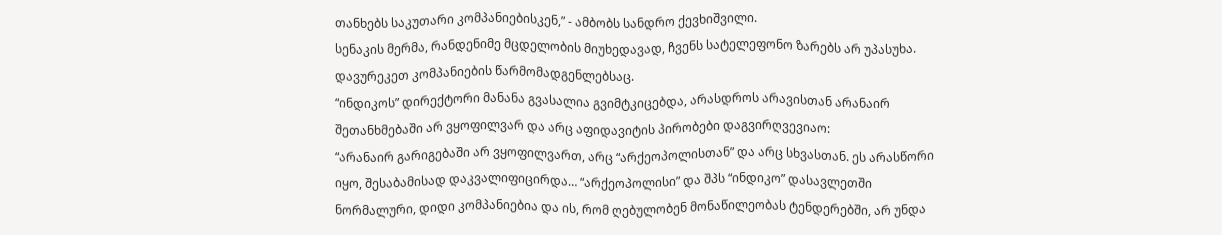თანხებს საკუთარი კომპანიებისკენ,” - ამბობს სანდრო ქევხიშვილი.
სენაკის მერმა, რანდენიმე მცდელობის მიუხედავად, ჩვენს სატელეფონო ზარებს არ უპასუხა. დავურეკეთ კომპანიების წარმომადგენლებსაც.
“ინდიკოს” დირექტორი მანანა გვასალია გვიმტკიცებდა, არასდროს არავისთან არანაირ შეთანხმებაში არ ვყოფილვარ და არც აფიდავიტის პირობები დაგვირღვევიაო:
“არანაირ გარიგებაში არ ვყოფილვართ, არც “არქეოპოლისთან” და არც სხვასთან. ეს არასწორი იყო, შესაბამისად დაკვალიფიცირდა… “არქეოპოლისი” და შპს “ინდიკო” დასავლეთში ნორმალური, დიდი კომპანიებია და ის, რომ ღებულობენ მონაწილეობას ტენდერებში, არ უნდა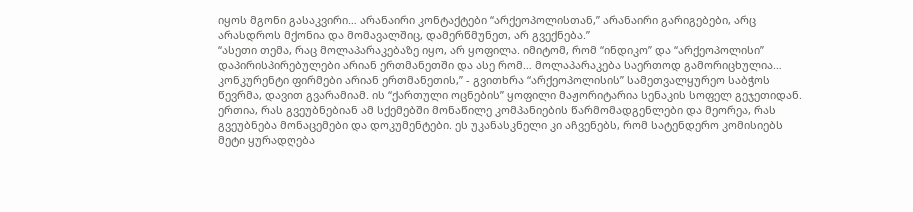იყოს მგონი გასაკვირი… არანაირი კონტაქტები “არქეოპოლისთან,” არანაირი გარიგებები, არც არასდროს მქონია და მომავალშიც, დამერწმუნეთ, არ გვექნება.”
“ასეთი თემა, რაც მოლაპარაკებაზე იყო, არ ყოფილა. იმიტომ, რომ “ინდიკო” და “არქეოპოლისი” დაპირისპირებულები არიან ერთმანეთში და ასე რომ… მოლაპარაკება საერთოდ გამორიცხულია… კონკურენტი ფირმები არიან ერთმანეთის,” - გვითხრა “არქეოპოლისის” სამეთვალყურეო საბჭოს წევრმა, დავით გვარამიამ. ის “ქართული ოცნების” ყოფილი მაჟორიტარია სენაკის სოფელ გეჯეთიდან.
ერთია, რას გვეუბნებიან ამ სქემებში მონაწილე კომპანიების წარმომადგენლები და მეორეა, რას გვეუბნება მონაცემები და დოკუმენტები. ეს უკანასკნელი კი აჩვენებს, რომ სატენდერო კომისიებს მეტი ყურადღება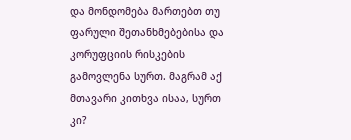და მონდომება მართებთ თუ ფარული შეთანხმებებისა და კორუფციის რისკების გამოვლენა სურთ. მაგრამ აქ მთავარი კითხვა ისაა, სურთ კი?